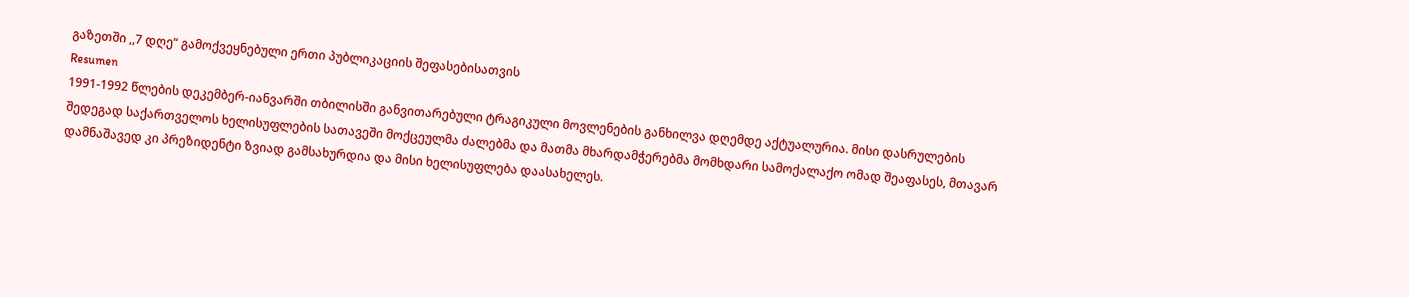გაზეთში ,,7 დღე“ გამოქვეყნებული ერთი პუბლიკაციის შეფასებისათვის
Resumen
1991-1992 წლების დეკემბერ-იანვარში თბილისში განვითარებული ტრაგიკული მოვლენების განხილვა დღემდე აქტუალურია. მისი დასრულების შედეგად საქართველოს ხელისუფლების სათავეში მოქცეულმა ძალებმა და მათმა მხარდამჭერებმა მომხდარი სამოქალაქო ომად შეაფასეს, მთავარ დამნაშავედ კი პრეზიდენტი ზვიად გამსახურდია და მისი ხელისუფლება დაასახელეს.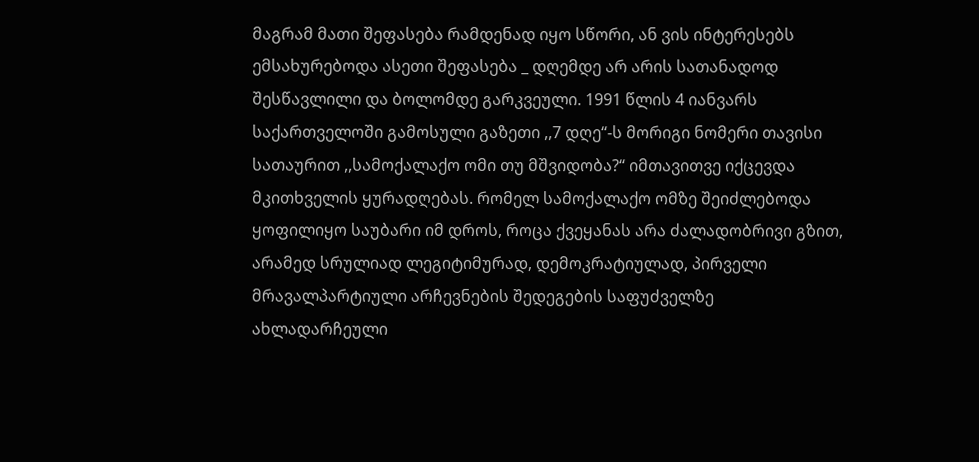მაგრამ მათი შეფასება რამდენად იყო სწორი, ან ვის ინტერესებს ემსახურებოდა ასეთი შეფასება _ დღემდე არ არის სათანადოდ შესწავლილი და ბოლომდე გარკვეული. 1991 წლის 4 იანვარს საქართველოში გამოსული გაზეთი ,,7 დღე“-ს მორიგი ნომერი თავისი სათაურით ,,სამოქალაქო ომი თუ მშვიდობა?“ იმთავითვე იქცევდა მკითხველის ყურადღებას. რომელ სამოქალაქო ომზე შეიძლებოდა ყოფილიყო საუბარი იმ დროს, როცა ქვეყანას არა ძალადობრივი გზით, არამედ სრულიად ლეგიტიმურად, დემოკრატიულად, პირველი მრავალპარტიული არჩევნების შედეგების საფუძველზე ახლადარჩეული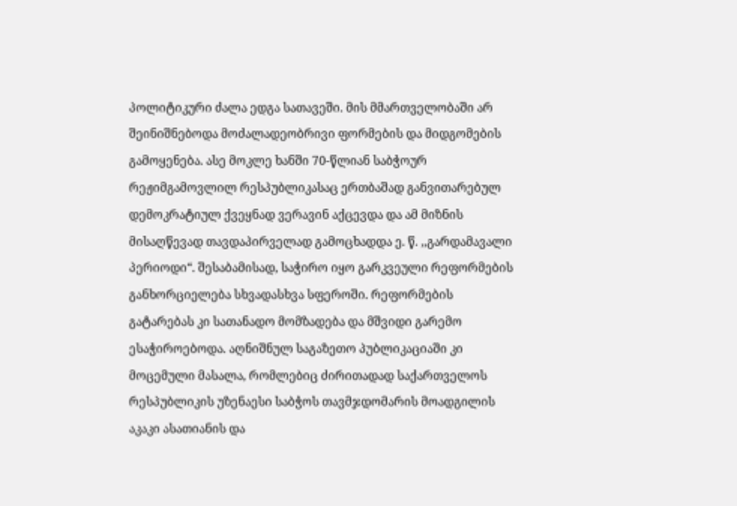პოლიტიკური ძალა ედგა სათავეში. მის მმართველობაში არ შეინიშნებოდა მოძალადეობრივი ფორმების და მიდგომების გამოყენება. ასე მოკლე ხანში 70-წლიან საბჭოურ რეჟიმგამოვლილ რესპუბლიკასაც ერთბაშად განვითარებულ დემოკრატიულ ქვეყნად ვერავინ აქცევდა და ამ მიზნის მისაღწევად თავდაპირველად გამოცხადდა ე. წ. ,,გარდამავალი პერიოდი“. შესაბამისად, საჭირო იყო გარკვეული რეფორმების განხორციელება სხვადასხვა სფეროში. რეფორმების გატარებას კი სათანადო მომზადება და მშვიდი გარემო ესაჭიროებოდა. აღნიშნულ საგაზეთო პუბლიკაციაში კი მოცემული მასალა, რომლებიც ძირითადად საქართველოს რესპუბლიკის უზენაესი საბჭოს თავმჯდომარის მოადგილის აკაკი ასათიანის და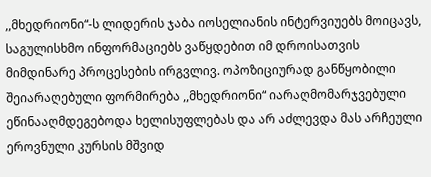,,მხედრიონი“-ს ლიდერის ჯაბა იოსელიანის ინტერვიუებს მოიცავს, საგულისხმო ინფორმაციებს ვაწყდებით იმ დროისათვის მიმდინარე პროცესების ირგვლივ. ოპოზიციურად განწყობილი შეიარაღებული ფორმირება ,,მხედრიონი“ იარაღმომარჯვებული ეწინააღმდეგებოდა ხელისუფლებას და არ აძლევდა მას არჩეული ეროვნული კურსის მშვიდ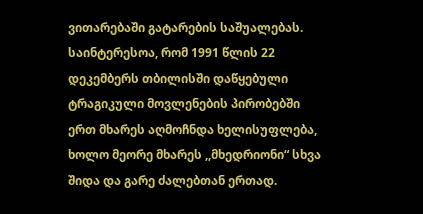ვითარებაში გატარების საშუალებას. საინტერესოა, რომ 1991 წლის 22 დეკემბერს თბილისში დაწყებული ტრაგიკული მოვლენების პირობებში ერთ მხარეს აღმოჩნდა ხელისუფლება, ხოლო მეორე მხარეს ,,მხედრიონი“ სხვა შიდა და გარე ძალებთან ერთად.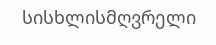სისხლისმღვრელი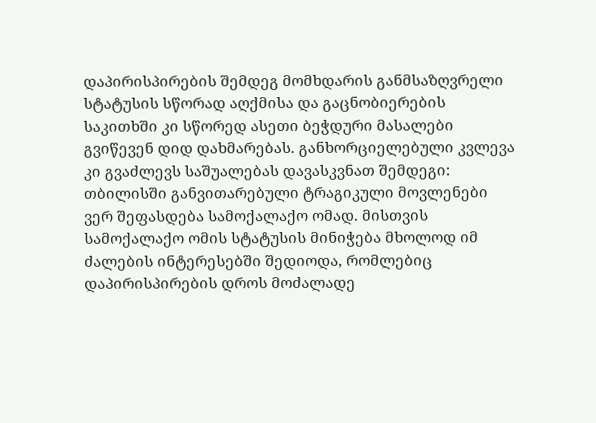დაპირისპირების შემდეგ მომხდარის განმსაზღვრელი სტატუსის სწორად აღქმისა და გაცნობიერების საკითხში კი სწორედ ასეთი ბეჭდური მასალები გვიწევენ დიდ დახმარებას. განხორციელებული კვლევა კი გვაძლევს საშუალებას დავასკვნათ შემდეგი: თბილისში განვითარებული ტრაგიკული მოვლენები ვერ შეფასდება სამოქალაქო ომად. მისთვის სამოქალაქო ომის სტატუსის მინიჭება მხოლოდ იმ ძალების ინტერესებში შედიოდა, რომლებიც დაპირისპირების დროს მოძალადე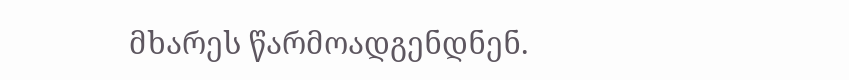მხარეს წარმოადგენდნენ.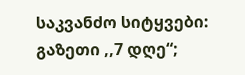საკვანძო სიტყვები: გაზეთი ,,7 დღე“;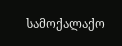სამოქალაქო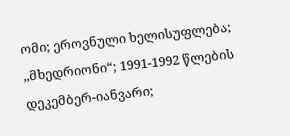ომი; ეროვნული ხელისუფლება; ,,მხედრიონი“; 1991-1992 წლების დეკემბერ-იანვარი;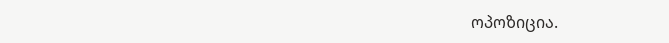ოპოზიცია.